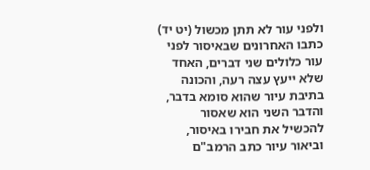ולפני עור לא תתן מכשול (יט יד)
כתבו האחרונים שבאיסור לפני עור כלולים שני דברים, האחד שלא ייעץ עצה רעה, והכונה בתיבת עיור שהוא סומא בדבר, והדבר השני הוא שאסור להכשיל את חבירו באיסור, וביאור עיור כתב הרמב"ם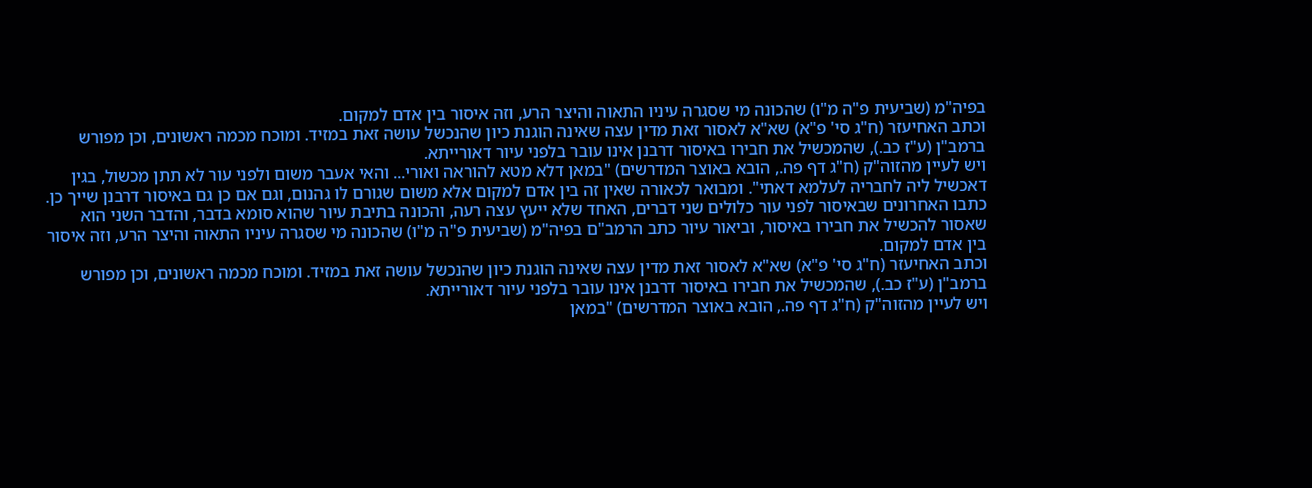בפיה"מ (שביעית פ"ה מ"ו) שהכונה מי שסגרה עיניו התאוה והיצר הרע, וזה איסור בין אדם למקום.
וכתב האחיעזר (ח"ג סי' פ"א) שא"א לאסור זאת מדין עצה שאינה הוגנת כיון שהנכשל עושה זאת במזיד. ומוכח מכמה ראשונים, וכן מפורש ברמב"ן (ע"ז כב.), שהמכשיל את חבירו באיסור דרבנן אינו עובר בלפני עיור דאורייתא.
ויש לעיין מהזוה"ק (ח"ג דף פה., הובא באוצר המדרשים) "במאן דלא מטא להוראה ואורי... והאי אעבר משום ולפני עור לא תתן מכשול, בגין דאכשיל ליה לחבריה לעלמא דאתי". ומבואר לכאורה שאין זה בין אדם למקום אלא משום שגורם לו גהנום, וגם אם כן גם באיסור דרבנן שייך כן.
כתבו האחרונים שבאיסור לפני עור כלולים שני דברים, האחד שלא ייעץ עצה רעה, והכונה בתיבת עיור שהוא סומא בדבר, והדבר השני הוא שאסור להכשיל את חבירו באיסור, וביאור עיור כתב הרמב"ם בפיה"מ (שביעית פ"ה מ"ו) שהכונה מי שסגרה עיניו התאוה והיצר הרע, וזה איסור בין אדם למקום.
וכתב האחיעזר (ח"ג סי' פ"א) שא"א לאסור זאת מדין עצה שאינה הוגנת כיון שהנכשל עושה זאת במזיד. ומוכח מכמה ראשונים, וכן מפורש ברמב"ן (ע"ז כב.), שהמכשיל את חבירו באיסור דרבנן אינו עובר בלפני עיור דאורייתא.
ויש לעיין מהזוה"ק (ח"ג דף פה., הובא באוצר המדרשים) "במאן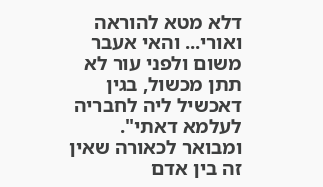דלא מטא להוראה ואורי... והאי אעבר משום ולפני עור לא תתן מכשול, בגין דאכשיל ליה לחבריה לעלמא דאתי". ומבואר לכאורה שאין זה בין אדם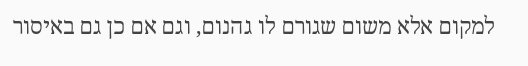למקום אלא משום שגורם לו גהנום, וגם אם כן גם באיסור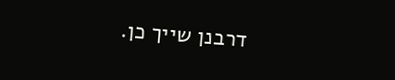דרבנן שייך כן.